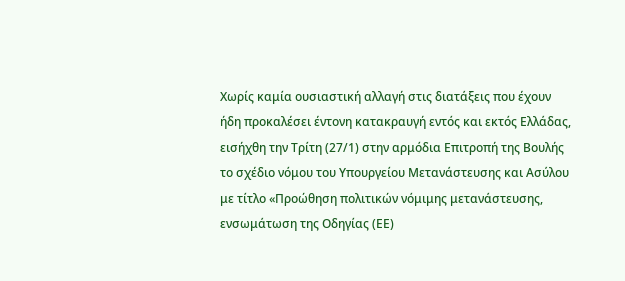Χωρίς καμία ουσιαστική αλλαγή στις διατάξεις που έχουν ήδη προκαλέσει έντονη κατακραυγή εντός και εκτός Ελλάδας, εισήχθη την Τρίτη (27/1) στην αρμόδια Επιτροπή της Βουλής το σχέδιο νόμου του Υπουργείου Μετανάστευσης και Ασύλου με τίτλο «Προώθηση πολιτικών νόμιμης μετανάστευσης, ενσωμάτωση της Οδηγίας (ΕΕ)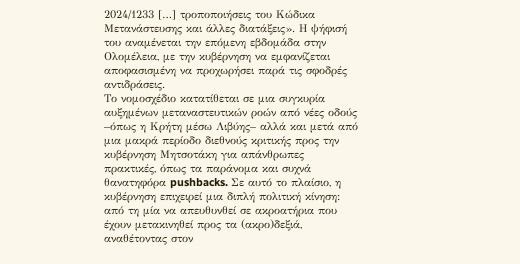2024/1233 […] τροποποιήσεις του Κώδικα Μετανάστευσης και άλλες διατάξεις». Η ψήφισή του αναμένεται την επόμενη εβδομάδα στην Ολομέλεια, με την κυβέρνηση να εμφανίζεται αποφασισμένη να προχωρήσει παρά τις σφοδρές αντιδράσεις.
Το νομοσχέδιο κατατίθεται σε μια συγκυρία αυξημένων μεταναστευτικών ροών από νέες οδούς –όπως η Κρήτη μέσω Λιβύης– αλλά και μετά από μια μακρά περίοδο διεθνούς κριτικής προς την κυβέρνηση Μητσοτάκη για απάνθρωπες πρακτικές, όπως τα παράνομα και συχνά θανατηφόρα pushbacks. Σε αυτό το πλαίσιο, η κυβέρνηση επιχειρεί μια διπλή πολιτική κίνηση: από τη μία να απευθυνθεί σε ακροατήρια που έχουν μετακινηθεί προς τα (ακρο)δεξιά, αναθέτοντας στον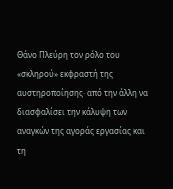Θάνο Πλεύρη τον ρόλο του «σκληρού» εκφραστή της αυστηροποίησης· από την άλλη να διασφαλίσει την κάλυψη των αναγκών της αγοράς εργασίας και τη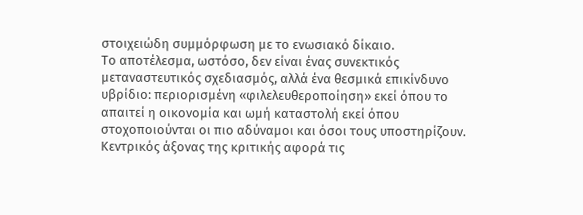στοιχειώδη συμμόρφωση με το ενωσιακό δίκαιο.
Το αποτέλεσμα, ωστόσο, δεν είναι ένας συνεκτικός μεταναστευτικός σχεδιασμός, αλλά ένα θεσμικά επικίνδυνο υβρίδιο: περιορισμένη «φιλελευθεροποίηση» εκεί όπου το απαιτεί η οικονομία και ωμή καταστολή εκεί όπου στοχοποιούνται οι πιο αδύναμοι και όσοι τους υποστηρίζουν.
Κεντρικός άξονας της κριτικής αφορά τις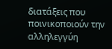διατάξεις που ποινικοποιούν την αλληλεγγύη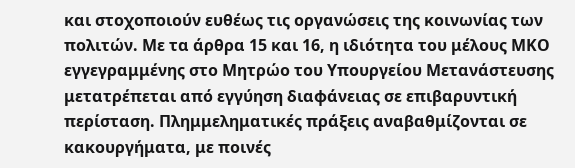και στοχοποιούν ευθέως τις οργανώσεις της κοινωνίας των πολιτών. Με τα άρθρα 15 και 16, η ιδιότητα του μέλους ΜΚΟ εγγεγραμμένης στο Μητρώο του Υπουργείου Μετανάστευσης μετατρέπεται από εγγύηση διαφάνειας σε επιβαρυντική περίσταση. Πλημμεληματικές πράξεις αναβαθμίζονται σε κακουργήματα, με ποινές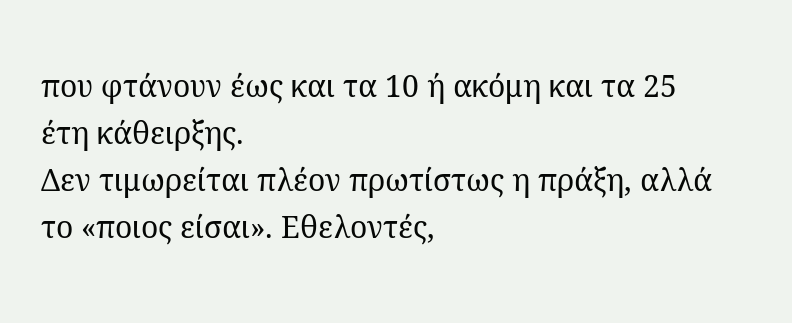που φτάνουν έως και τα 10 ή ακόμη και τα 25 έτη κάθειρξης.
Δεν τιμωρείται πλέον πρωτίστως η πράξη, αλλά το «ποιος είσαι». Εθελοντές,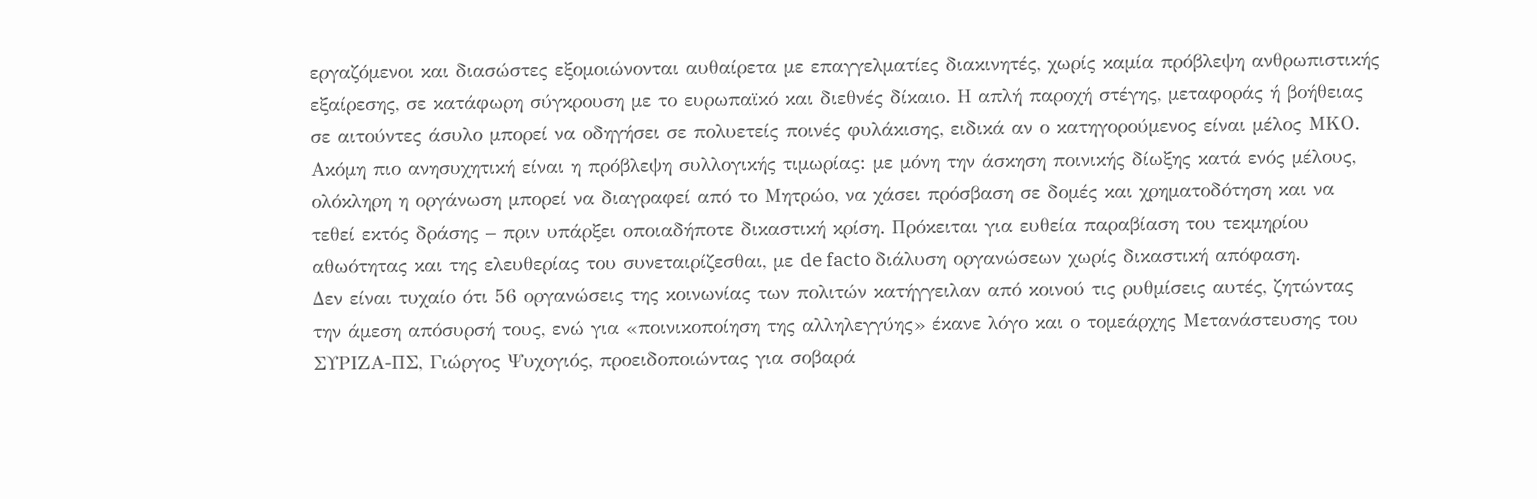εργαζόμενοι και διασώστες εξομοιώνονται αυθαίρετα με επαγγελματίες διακινητές, χωρίς καμία πρόβλεψη ανθρωπιστικής εξαίρεσης, σε κατάφωρη σύγκρουση με το ευρωπαϊκό και διεθνές δίκαιο. Η απλή παροχή στέγης, μεταφοράς ή βοήθειας σε αιτούντες άσυλο μπορεί να οδηγήσει σε πολυετείς ποινές φυλάκισης, ειδικά αν ο κατηγορούμενος είναι μέλος ΜΚΟ.
Ακόμη πιο ανησυχητική είναι η πρόβλεψη συλλογικής τιμωρίας: με μόνη την άσκηση ποινικής δίωξης κατά ενός μέλους, ολόκληρη η οργάνωση μπορεί να διαγραφεί από το Μητρώο, να χάσει πρόσβαση σε δομές και χρηματοδότηση και να τεθεί εκτός δράσης – πριν υπάρξει οποιαδήποτε δικαστική κρίση. Πρόκειται για ευθεία παραβίαση του τεκμηρίου αθωότητας και της ελευθερίας του συνεταιρίζεσθαι, με de facto διάλυση οργανώσεων χωρίς δικαστική απόφαση.
Δεν είναι τυχαίο ότι 56 οργανώσεις της κοινωνίας των πολιτών κατήγγειλαν από κοινού τις ρυθμίσεις αυτές, ζητώντας την άμεση απόσυρσή τους, ενώ για «ποινικοποίηση της αλληλεγγύης» έκανε λόγο και ο τομεάρχης Μετανάστευσης του ΣΥΡΙΖΑ-ΠΣ, Γιώργος Ψυχογιός, προειδοποιώντας για σοβαρά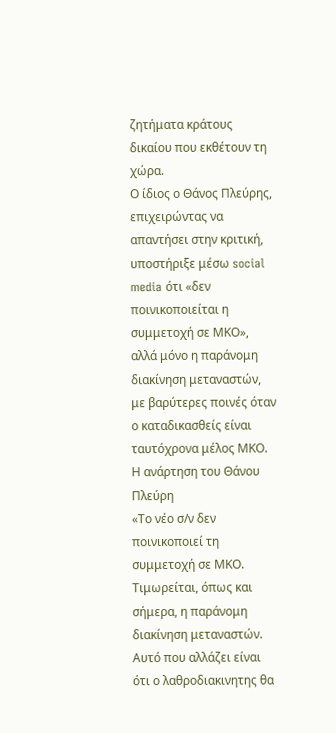ζητήματα κράτους δικαίου που εκθέτουν τη χώρα.
Ο ίδιος ο Θάνος Πλεύρης, επιχειρώντας να απαντήσει στην κριτική, υποστήριξε μέσω social media ότι «δεν ποινικοποιείται η συμμετοχή σε ΜΚΟ», αλλά μόνο η παράνομη διακίνηση μεταναστών, με βαρύτερες ποινές όταν ο καταδικασθείς είναι ταυτόχρονα μέλος ΜΚΟ.
Η ανάρτηση του Θάνου Πλεύρη
«Το νέο σ/ν δεν ποινικοποιεί τη συμμετοχή σε ΜΚΟ. Τιμωρείται, όπως και σήμερα, η παράνομη διακίνηση μεταναστών. Αυτό που αλλάζει είναι ότι ο λαθροδιακινητης θα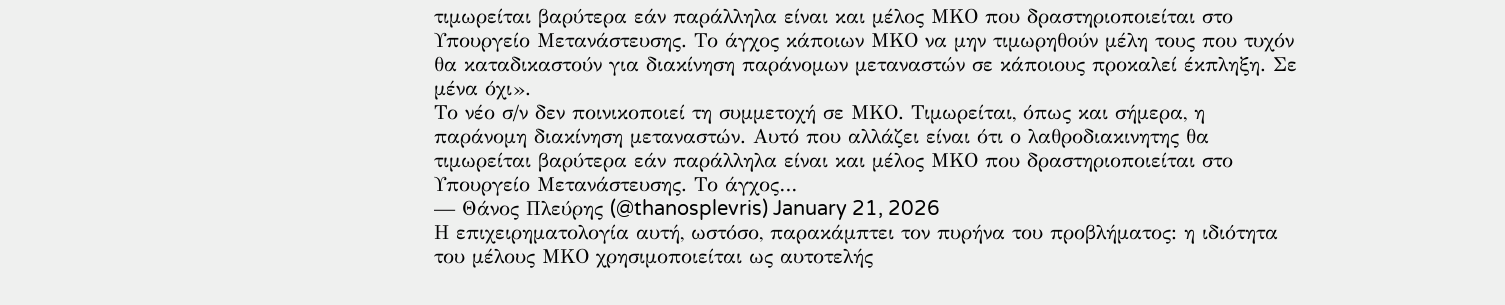τιμωρείται βαρύτερα εάν παράλληλα είναι και μέλος ΜΚΟ που δραστηριοποιείται στο Υπουργείο Μετανάστευσης. Το άγχος κάποιων ΜΚΟ να μην τιμωρηθούν μέλη τους που τυχόν θα καταδικαστούν για διακίνηση παράνομων μεταναστών σε κάποιους προκαλεί έκπληξη. Σε μένα όχι».
Το νέο σ/ν δεν ποινικοποιεί τη συμμετοχή σε ΜΚΟ. Τιμωρείται, όπως και σήμερα, η παράνομη διακίνηση μεταναστών. Αυτό που αλλάζει είναι ότι ο λαθροδιακινητης θα τιμωρείται βαρύτερα εάν παράλληλα είναι και μέλος ΜΚΟ που δραστηριοποιείται στο Υπουργείο Μετανάστευσης. Το άγχος…
— Θάνος Πλεύρης (@thanosplevris) January 21, 2026
Η επιχειρηματολογία αυτή, ωστόσο, παρακάμπτει τον πυρήνα του προβλήματος: η ιδιότητα του μέλους ΜΚΟ χρησιμοποιείται ως αυτοτελής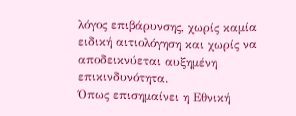λόγος επιβάρυνσης, χωρίς καμία ειδική αιτιολόγηση και χωρίς να αποδεικνύεται αυξημένη επικινδυνότητα.
Όπως επισημαίνει η Εθνική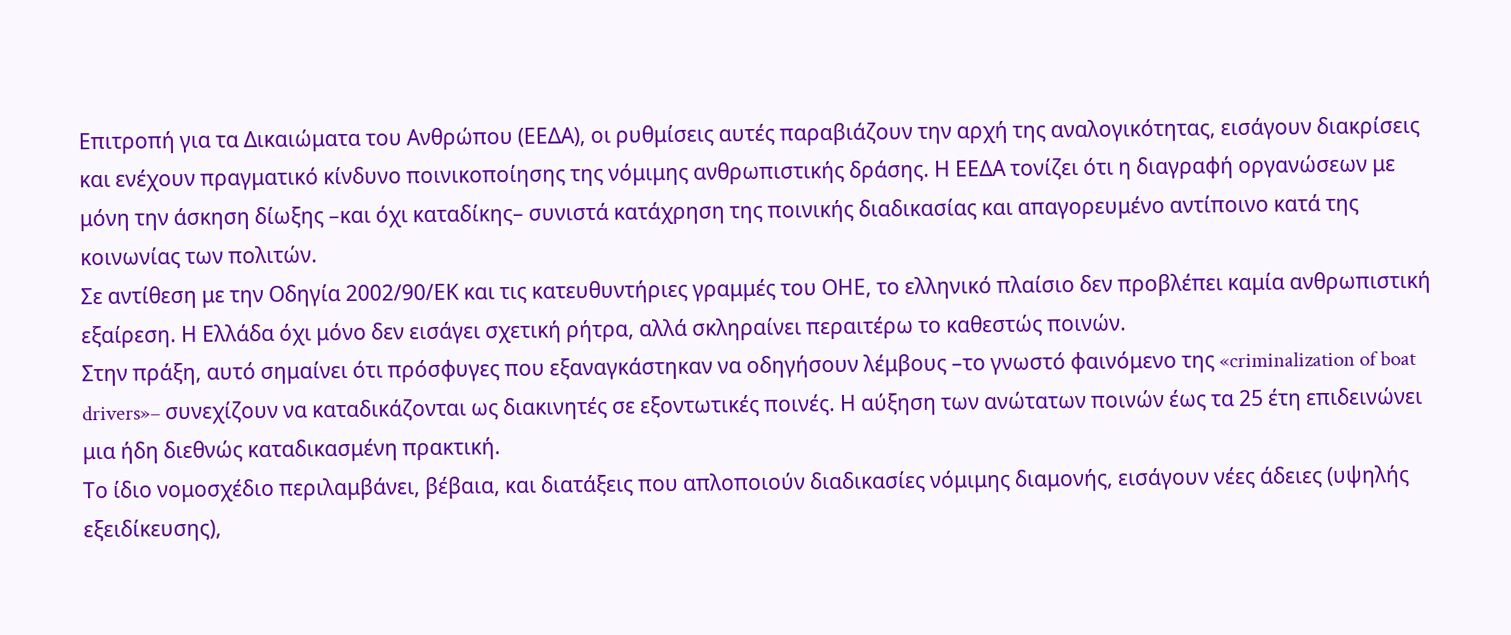Επιτροπή για τα Δικαιώματα του Ανθρώπου (ΕΕΔΑ), οι ρυθμίσεις αυτές παραβιάζουν την αρχή της αναλογικότητας, εισάγουν διακρίσεις και ενέχουν πραγματικό κίνδυνο ποινικοποίησης της νόμιμης ανθρωπιστικής δράσης. Η ΕΕΔΑ τονίζει ότι η διαγραφή οργανώσεων με μόνη την άσκηση δίωξης –και όχι καταδίκης– συνιστά κατάχρηση της ποινικής διαδικασίας και απαγορευμένο αντίποινο κατά της κοινωνίας των πολιτών.
Σε αντίθεση με την Οδηγία 2002/90/ΕΚ και τις κατευθυντήριες γραμμές του ΟΗΕ, το ελληνικό πλαίσιο δεν προβλέπει καμία ανθρωπιστική εξαίρεση. Η Ελλάδα όχι μόνο δεν εισάγει σχετική ρήτρα, αλλά σκληραίνει περαιτέρω το καθεστώς ποινών.
Στην πράξη, αυτό σημαίνει ότι πρόσφυγες που εξαναγκάστηκαν να οδηγήσουν λέμβους –το γνωστό φαινόμενο της «criminalization of boat drivers»– συνεχίζουν να καταδικάζονται ως διακινητές σε εξοντωτικές ποινές. Η αύξηση των ανώτατων ποινών έως τα 25 έτη επιδεινώνει μια ήδη διεθνώς καταδικασμένη πρακτική.
Το ίδιο νομοσχέδιο περιλαμβάνει, βέβαια, και διατάξεις που απλοποιούν διαδικασίες νόμιμης διαμονής, εισάγουν νέες άδειες (υψηλής εξειδίκευσης),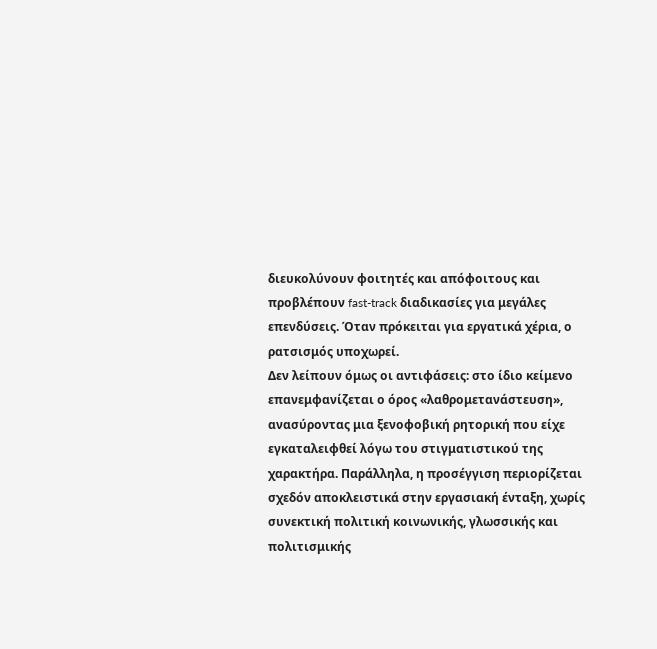διευκολύνουν φοιτητές και απόφοιτους και προβλέπουν fast-track διαδικασίες για μεγάλες επενδύσεις. Όταν πρόκειται για εργατικά χέρια, ο ρατσισμός υποχωρεί.
Δεν λείπουν όμως οι αντιφάσεις: στο ίδιο κείμενο επανεμφανίζεται ο όρος «λαθρομετανάστευση», ανασύροντας μια ξενοφοβική ρητορική που είχε εγκαταλειφθεί λόγω του στιγματιστικού της χαρακτήρα. Παράλληλα, η προσέγγιση περιορίζεται σχεδόν αποκλειστικά στην εργασιακή ένταξη, χωρίς συνεκτική πολιτική κοινωνικής, γλωσσικής και πολιτισμικής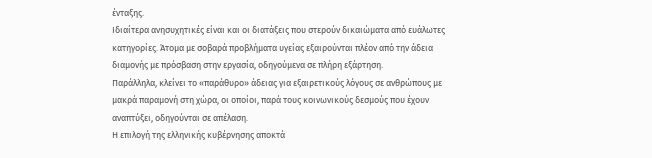ένταξης.
Ιδιαίτερα ανησυχητικές είναι και οι διατάξεις που στερούν δικαιώματα από ευάλωτες κατηγορίες. Άτομα με σοβαρά προβλήματα υγείας εξαιρούνται πλέον από την άδεια διαμονής με πρόσβαση στην εργασία, οδηγούμενα σε πλήρη εξάρτηση.
Παράλληλα, κλείνει το «παράθυρο» άδειας για εξαιρετικούς λόγους σε ανθρώπους με μακρά παραμονή στη χώρα, οι οποίοι, παρά τους κοινωνικούς δεσμούς που έχουν αναπτύξει, οδηγούνται σε απέλαση.
Η επιλογή της ελληνικής κυβέρνησης αποκτά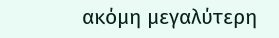ακόμη μεγαλύτερη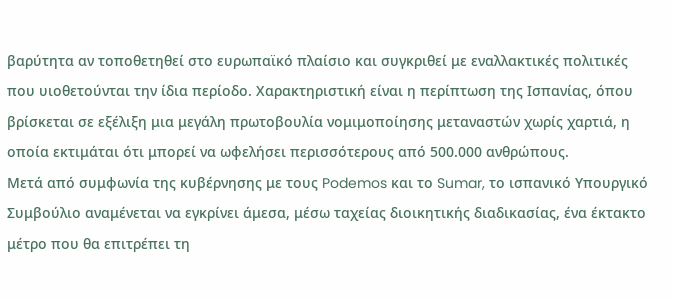βαρύτητα αν τοποθετηθεί στο ευρωπαϊκό πλαίσιο και συγκριθεί με εναλλακτικές πολιτικές που υιοθετούνται την ίδια περίοδο. Χαρακτηριστική είναι η περίπτωση της Ισπανίας, όπου βρίσκεται σε εξέλιξη μια μεγάλη πρωτοβουλία νομιμοποίησης μεταναστών χωρίς χαρτιά, η οποία εκτιμάται ότι μπορεί να ωφελήσει περισσότερους από 500.000 ανθρώπους.
Μετά από συμφωνία της κυβέρνησης με τους Podemos και το Sumar, το ισπανικό Υπουργικό Συμβούλιο αναμένεται να εγκρίνει άμεσα, μέσω ταχείας διοικητικής διαδικασίας, ένα έκτακτο μέτρο που θα επιτρέπει τη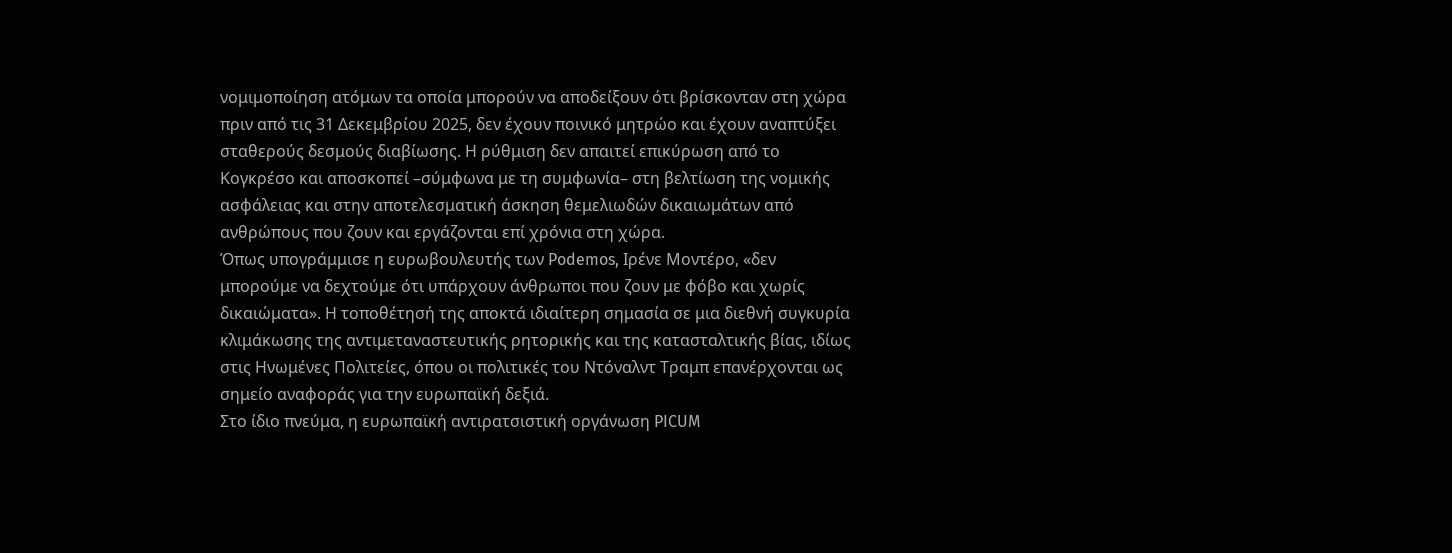νομιμοποίηση ατόμων τα οποία μπορούν να αποδείξουν ότι βρίσκονταν στη χώρα πριν από τις 31 Δεκεμβρίου 2025, δεν έχουν ποινικό μητρώο και έχουν αναπτύξει σταθερούς δεσμούς διαβίωσης. Η ρύθμιση δεν απαιτεί επικύρωση από το Κογκρέσο και αποσκοπεί –σύμφωνα με τη συμφωνία– στη βελτίωση της νομικής ασφάλειας και στην αποτελεσματική άσκηση θεμελιωδών δικαιωμάτων από ανθρώπους που ζουν και εργάζονται επί χρόνια στη χώρα.
Όπως υπογράμμισε η ευρωβουλευτής των Podemos, Ιρένε Μοντέρο, «δεν μπορούμε να δεχτούμε ότι υπάρχουν άνθρωποι που ζουν με φόβο και χωρίς δικαιώματα». Η τοποθέτησή της αποκτά ιδιαίτερη σημασία σε μια διεθνή συγκυρία κλιμάκωσης της αντιμεταναστευτικής ρητορικής και της κατασταλτικής βίας, ιδίως στις Ηνωμένες Πολιτείες, όπου οι πολιτικές του Ντόναλντ Τραμπ επανέρχονται ως σημείο αναφοράς για την ευρωπαϊκή δεξιά.
Στο ίδιο πνεύμα, η ευρωπαϊκή αντιρατσιστική οργάνωση PICUM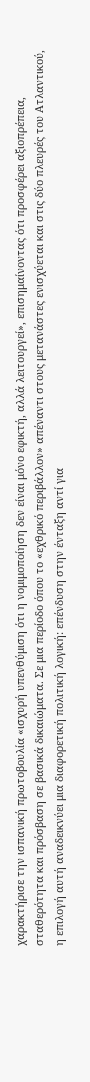χαρακτήρισε την ισπανική πρωτοβουλία «ισχυρή υπενθύμιση ότι η νομιμοποίηση δεν είναι μόνο εφικτή, αλλά λειτουργεί», επισημαίνοντας ότι προσφέρει αξιοπρέπεια, σταθερότητα και πρόσβαση σε βασικά δικαιώματα. Σε μια περίοδο όπου το «εχθρικό περιβάλλον» απέναντι στους μετανάστες ενισχύεται και στις δύο πλευρές του Ατλαντικού, η επιλογή αυτή αναδεικνύει μια διαφορετική πολιτική λογική: επένδυση στην ένταξη αντί για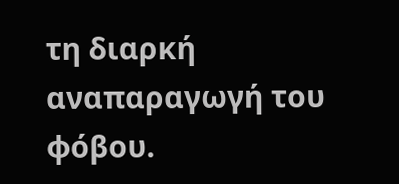τη διαρκή αναπαραγωγή του φόβου.